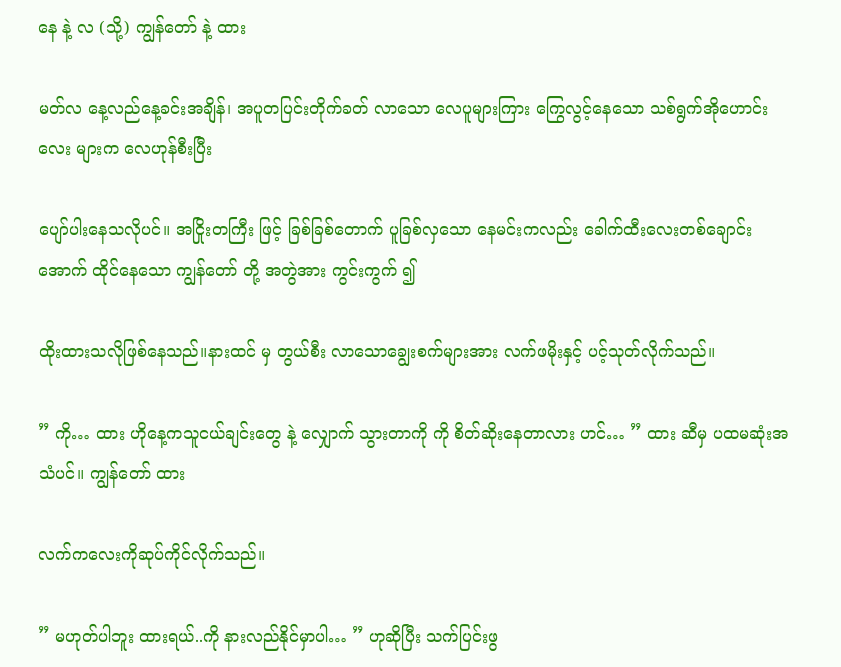နေ နဲ့ လ (သို့) ကျွန်တော် နဲ့ ထား

မတ်လ နေ့လည်နေ့ခင်းအချိန်၊ အပူတပြင်းတိုက်ခတ် လာသော လေပူများကြား ကြွေလွင့်နေသော သစ်ရွက်အိုဟောင်းလေး များက လေဟုန်စီးပြီး

ပျော်ပါးနေသလိုပင်။ အငြိုးတကြီး ဖြင့် ခြစ်ခြစ်တောက် ပူခြစ်လှသော နေမင်းကလည်း ခေါက်ထီးလေးတစ်ချောင်းအောက် ထိုင်နေသော ကျွန်တော် တို့ အတွဲအား ကွင်းကွက် ၍

ထိုးထားသလိုဖြစ်နေသည်။နားထင် မှ တွယ်စီး လာသောချွေးစက်များအား လက်ဖမိုးနှင့် ပင့်သုတ်လိုက်သည်။

” ကို… ထား ဟိုနေ့ကသူငယ်ချင်းတွေ နဲ့ လျှောက် သွားတာကို ကို စိတ်ဆိုးနေတာလား ဟင်… ” ထား ဆီမှ ပထမဆုံးအသံပင်။ ကျွန်တော် ထား

လက်ကလေးကိုဆုပ်ကိုင်လိုက်သည်။

” မဟုတ်ပါဘူး ထားရယ်..ကို နားလည်နိုင်မှာပါ… ” ဟုဆိုပြီး သက်ပြင်းဖွ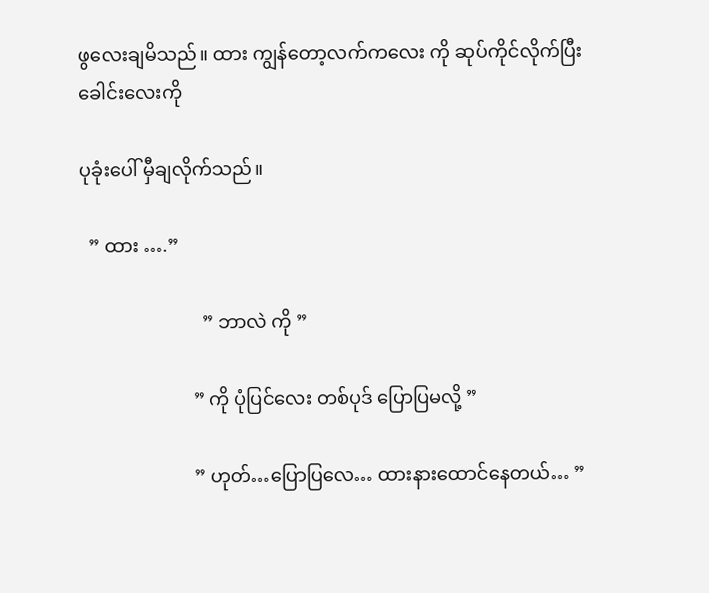ဖွလေးချမိသည်။ ထား ကျွန်တော့လက်ကလေး ကို ဆုပ်ကိုင်လိုက်ပြီး ခေါင်းလေးကို

ပုခုံးပေါ် မှီချလိုက်သည်။

  ” ထား ….”

                          ” ဘာလဲ ကို ”

                        ” ကို ပုံပြင်လေး တစ်ပုဒ် ပြောပြမလို့ ”

                        ” ဟုတ်…ပြောပြလေ… ထားနားထောင်နေတယ်… ”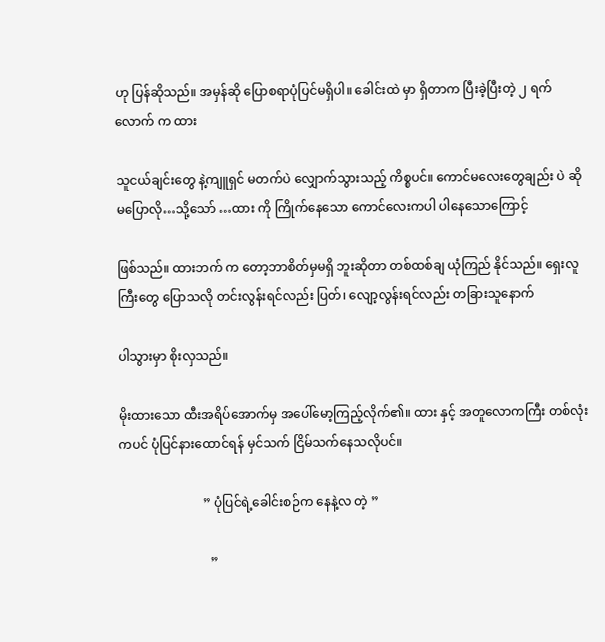ဟု ပြန်ဆိုသည်။ အမှန်ဆို ပြောစရာပုံပြင်မရှိပါ။ ခေါင်းထဲ မှာ ရှိတာက ပြီးခဲ့ပြီးတဲ့ ၂ ရက်လောက် က ထား

သူငယ်ချင်းတွေ နဲ့ကျူရှင် မတက်ပဲ လျှောက်သွားသည့် ကိစ္စပင်။ ကောင်မလေးတွေချည်း ပဲ ဆိုမပြောလို…သို့သော် …ထား ကို ကြိုက်နေသော ကောင်လေးကပါ ပါနေသောကြောင့်

ဖြစ်သည်။ ထားဘက် က တော့ဘာစိတ်မှမရှိ ဘူးဆိုတာ တစ်ထစ်ချ ယုံကြည် နိုင်သည်။ ရှေးလူကြီးတွေ ပြောသလို တင်းလွန်းရင်လည်း ပြတ်၊ လျော့လွန်းရင်လည်း တခြားသူနောက်

ပါသွားမှာ စိုးလှသည်။

မိုးထားသော ထီးအရိပ်အောက်မှ အပေါ်မော့ကြည့်လိုက်၏။ ထား နှင့် အတူလောကကြီး တစ်လုံးကပင် ပုံပြင်နားထောင်ရန် မှင်သက် ငြိမ်သက်နေသလိုပင်။

                           ” ပုံပြင်ရဲ့ခေါင်းစဉ်က နေနဲ့လ တဲ့ ”

                             ”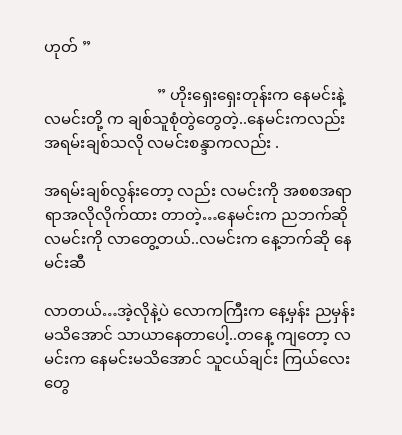ဟုတ် ”

                             ” ဟိုးရှေးရှေးတုန်းက နေမင်းနဲ့ လမင်းတို့ က ချစ်သူစုံတွဲတွေတဲ့..နေမင်းကလည်း အရမ်းချစ်သလို လမင်းစန္ဒာကလည်း .

အရမ်းချစ်လွန်းတော့ လည်း လမင်းကို အစစအရာရာအလိုလိုက်ထား တာတဲ့…နေမင်းက ညဘက်ဆို လမင်းကို လာတွေ့တယ်..လမင်းက နေ့ဘက်ဆို နေမင်းဆီ

လာတယ်…အဲ့လိုနဲ့ပဲ လောကကြီးက နေ့မှန်း ညမှန်းမသိအောင် သာယာနေတာပေါ့..တနေ့ ကျတော့ လမင်းက နေမင်းမသိအောင် သူငယ်ချင်း ကြယ်လေးတွေ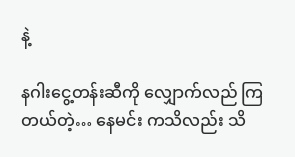နဲ့

နဂါးငွေ့တန်းဆီကို လျှောက်လည် ကြတယ်တဲ့… နေမင်း ကသိလည်း သိ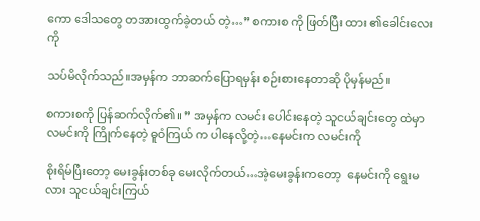ကော ဒေါသတွေ တအားထွက်ခဲ့တယ် တဲ့…” စကားစ ကို ဖြတ်ပြီး ထား ၏ခေါင်းလေးကို

သပ်မိလိုက်သည်။အမှန်က ဘာဆက်ပြောရမှန်း စဉ်းစားနေတာဆို ပိုမှန်မည်။

စကားစကို ပြန်ဆက်လိုက်၏။ ” အမှန်က လမင်း ပေါင်းနေတဲ့ သူငယ်ချင်းတွေ ထဲမှာ လမင်းကို ကြိုက်နေတဲ့ ဓူဝံကြယ် က ပါနေလို့တဲ့…နေမင်းက လမင်းကို

စိုးရိမ်ပြီးတော့ မေးခွန်းတစ်ခု မေးလိုက်တယ်…အဲ့မေးခွန်းကတော့  နေမင်းကို ရွေးမလား သူငယ်ချင်းကြယ်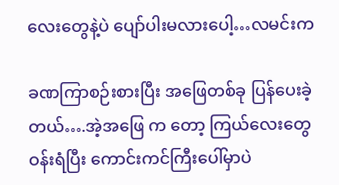လေးတွေနဲ့ပဲ ပျော်ပါးမလားပေါ့…လမင်းက

ခဏကြာစဉ်းစားပြီး အဖြေတစ်ခု ပြန်ပေးခဲ့တယ်….အဲ့အဖြေ က တော့ ကြယ်လေးတွေ ဝန်းရံပြီး ကောင်းကင်ကြီးပေါ်မှာပဲ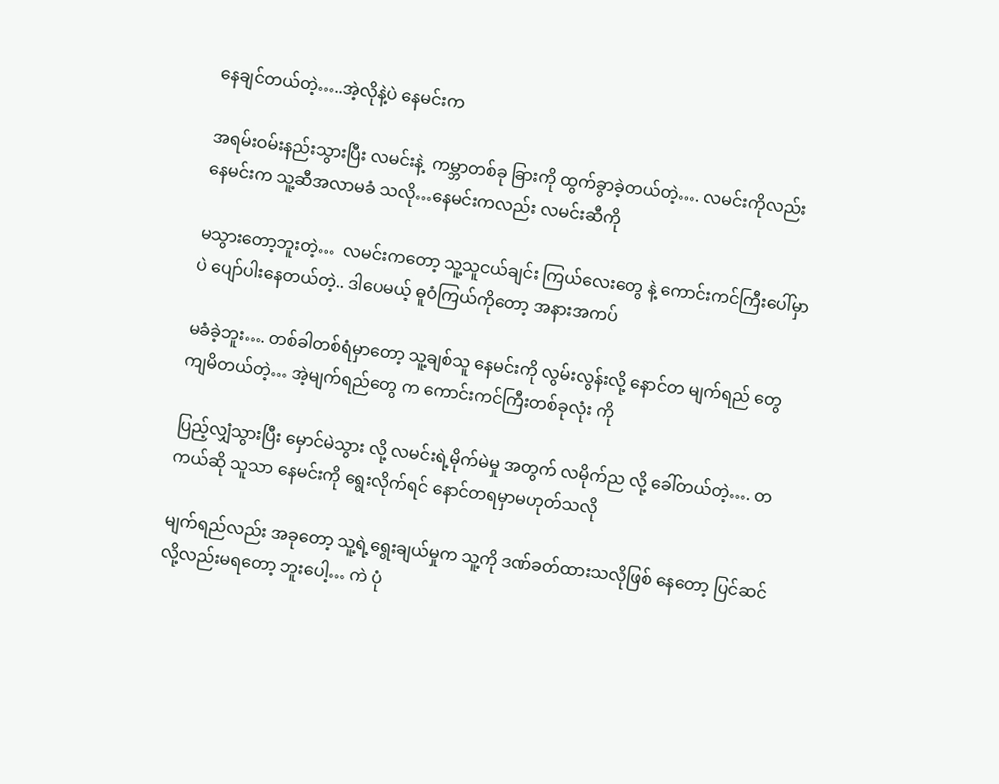နေချင်တယ်တဲ့…..အဲ့လိုနဲ့ပဲ နေမင်းက

အရမ်းဝမ်းနည်းသွားပြီး လမင်းနဲ့  ကမ္ဘာတစ်ခု ခြားကို ထွက်ခွာခဲ့တယ်တဲ့…. လမင်းကိုလည်း နေမင်းက သူ့ဆီအလာမခံ သလို…နေမင်းကလည်း လမင်းဆီကို

မသွားတော့ဘူးတဲ့…  လမင်းကတော့ သူ့သူငယ်ချင်း ကြယ်လေးတွေ နဲ့ ကောင်းကင်ကြီးပေါ်မှာ ပဲ ပျော်ပါးနေတယ်တဲ့.. ဒါပေမယ့် ဓူဝံကြယ်ကိုတော့ အနားအကပ်

မခံခဲ့ဘူး…. တစ်ခါတစ်ရံမှာတော့ သူ့ချစ်သူ နေမင်းကို လွမ်းလွန်းလို့ နောင်တ မျက်ရည် တွေ ကျမိတယ်တဲ့… အဲ့မျက်ရည်တွေ က ကောင်းကင်ကြီးတစ်ခုလုံး ကို

ပြည့်လျှံသွားပြီး မှောင်မဲသွား လို့ လမင်းရဲ့မိုက်မဲမှု အတွက် လမိုက်ည လို့ ခေါ်တယ်တဲ့…. တကယ်ဆို သူသာ နေမင်းကို ရွေးလိုက်ရင် နောင်တရမှာမဟုတ်သလို

မျက်ရည်လည်း အခုတော့ သူ့ရဲ့ရွေးချယ်မှုက သူ့ကို ဒဏ်ခတ်ထားသလိုဖြစ် နေတော့ ပြင်ဆင်လို့လည်းမရတော့ ဘူးပေါ့… ကဲ ပုံ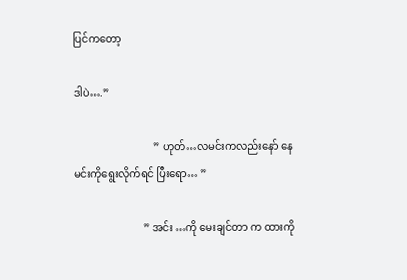ပြင်ကတော့

ဒါပဲ….”

                               ” ဟုတ်…လမင်းကလည်းနော် နေမင်းကိုရွေးလိုက်ရင် ပြီးရော… ”

                           ” အင်း …ကို မေးချင်တာ က ထားကို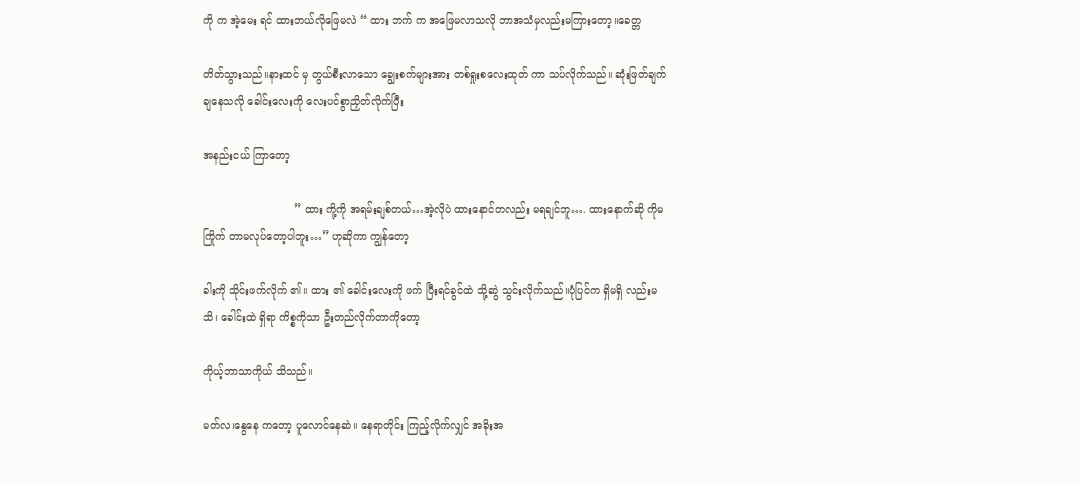ကို က အဲ့မေး ရင် ထားဘယ်လိုဖြေမလဲ “ ထား ဘက် က အဖြေမလာသလို ဘာအသံမှလည်းမကြားတော့။ခေတ္တ

တိတ်သွားသည်။နားထင် မှ တွယ်စီးလာသော ချွေးစက်များအား တစ်ရှုးစလေးထုတ် ကာ သပ်လိုက်သည်။ ဆုံးဖြတ်ချက် ချနေသလို ခေါင်းလေးကို လေးပင်စွာညှိတ်လိုက်ပြီး

အနည်းငယ် ကြာတော့

                            ” ထား ကို့ကို အရမ်းချစ်တယ်…အဲ့လိုပဲ ထားနောင်တလည်း မရချင်ဘူ…. ထားနောက်ဆို ကိုမကြိုက် တာမလုပ်တော့ပါဘူး…” ဟုဆိုကာ ကျွန်တော့

ခါးကို သိုင်းဖက်လိုက် ၏။ ထား ၏ ခေါင်းလေးကို ဖက် ပြီးရင်ခွင်ထဲ သို့ဆွဲ သွင်းလိုက်သည်။ပုံပြင်က ရှိမရှိ လည်းမသိ၊ ခေါင်းထဲ ရှိရာ ကိစ္စကိုသာ ဦးတည်လိုက်တာကိုတော့

ကိုယ့်ဘာသာကိုယ် သိသည်။

မတ်လ၊နွေနေ ကတော့ ပူလောင်နေဆဲ။ နေရာတိုင်း ကြည့်လိုက်လျှင် အခိုးအ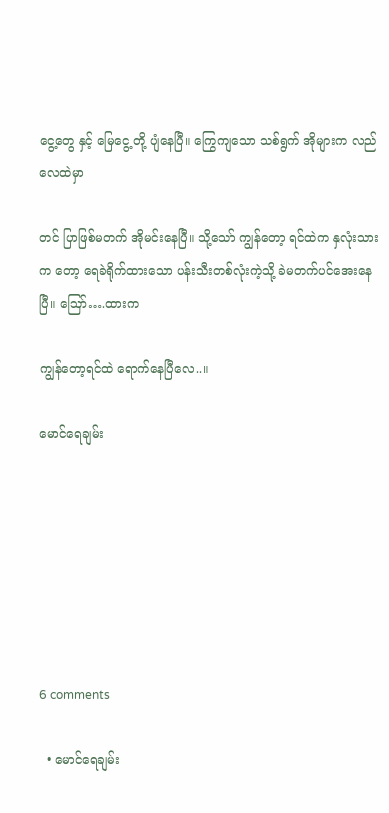ငွေ့တွေ နှင့် မြေငွေ့ တို့ ပျံနေပြီ။ ကြွေကျသော သစ်ရွက် အိုများက လည် လေထဲမှာ

တင် ပြာဖြစ်မတက် အိုမင်းနေပြီ။ သို့သော် ကျွန်တော့ ရင်ထဲက နှလုံးသားက တော့ ရေခဲရိုက်ထားသော ပန်းသီးတစ်လုံးကဲ့သို့ ခဲမတက်ပင်အေးနေပြီ။ ဪ….ထားက

ကျွန်တော့ရင်ထဲ ရောက်နေပြီလေ..။

မောင်ရေချမ်း







6 comments

  • မောင်ရေချမ်း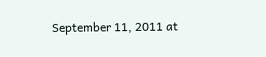September 11, 2011 at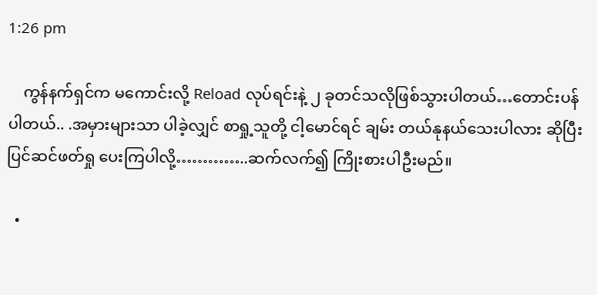1:26 pm

    ကွန်နက်ရှင်က မကောင်းလို့ Reload လုပ်ရင်းနဲ့ ၂ ခုတင်သလိုဖြစ်သွားပါတယ်…တောင်းပန်ပါတယ်.. .အမှားများသာ ပါခဲ့လျှင် စာရှု့သူတို့ ငါ့မောင်ရင် ချမ်း တယ်နုနယ်သေးပါလား ဆိုပြီး ပြင်ဆင်ဖတ်ရှု ပေးကြပါလို့…………..ဆက်လက်၍ ကြိုးစားပါဦးမည်။

  •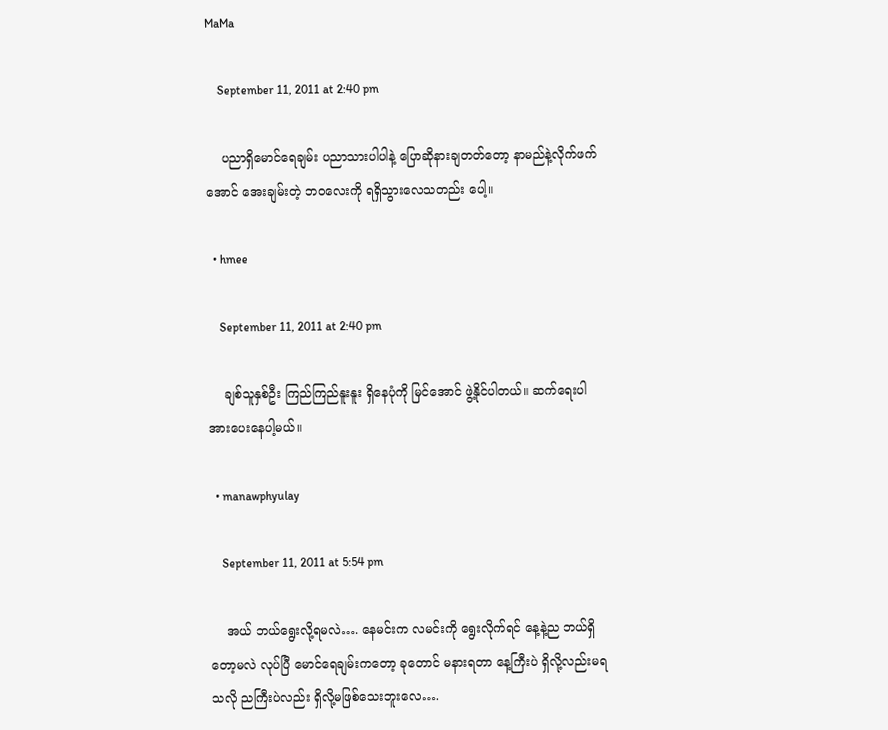MaMa

    September 11, 2011 at 2:40 pm

    ပညာရှိမောင်ရေချမ်း ပညာသားပါပါနဲ့ ပြောဆိုနားချတတ်တော့ နာမည်နဲ့လိုက်ဖက်အောင် အေးချမ်းတဲ့ ဘဝလေးကို ရရှိသွားလေသတည်း ပေါ့။

  • hmee

    September 11, 2011 at 2:40 pm

    ချစ်သူနှစ်ဦး ကြည်ကြည်နူးနူး ရှိနေပုံကို မြင်အောင် ဖွဲ့နိုင်ပါတယ်။ ဆက်ရေးပါ အားပေးနေပါ့မယ်။

  • manawphyulay

    September 11, 2011 at 5:54 pm

    အယ် ဘယ်ရွေးလို့ရမလဲ…. နေမင်းက လမင်းကို ရွေးလိုက်ရင် နေ့နဲ့ည ဘယ်ရှိတော့မလဲ လုပ်ပြီ မောင်ရေချမ်းကတော့ ခုတောင် မနားရတာ နေ့ကြီးပဲ ရှိလို့လည်းမရသလို ညကြီးပဲလည်း ရှိလို့မဖြစ်သေးဘူးလေ….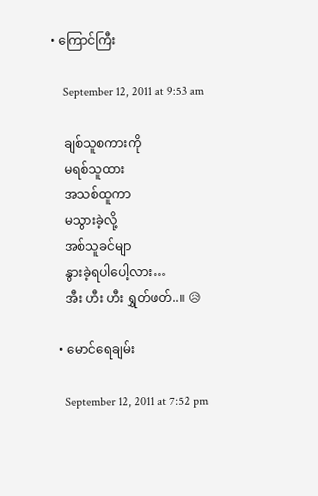• ကြောင်ကြီး

    September 12, 2011 at 9:53 am

    ချစ်သူစကားကို
    မရစ်သူထား
    အသစ်ထူကာ
    မသွားခဲ့လို့
    အစ်သူခင်မျာ
    နွားခဲ့ရပါပေါ့လား…
    အီး ဟီး ဟီး ရွှတ်ဖတ်..။ 😥

  • မောင်ရေချမ်း

    September 12, 2011 at 7:52 pm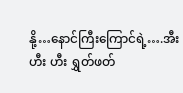နို့…နောင်ကြီးကြောင်ရဲ့….အီး ဟီး ဟီး ရွှတ်ဖတ်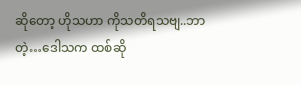ဆိုတော့ ဟိုသဟာ ကိုသတိရသဗျ..ဘာတဲ့…ဒေါသက ထစ်ဆို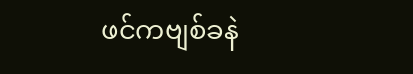ဖင်ကဗျစ်ခနဲ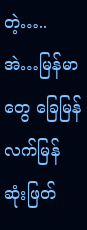တဲ့…..အဲ…မြန်မာတွေ ခြေမြန် လက်မြန်ဆုံးဖြတ်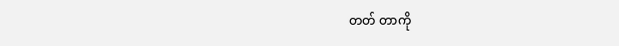တတ် တာကို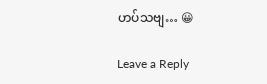ဟပ်သဗျ… 😀

Leave a Reply